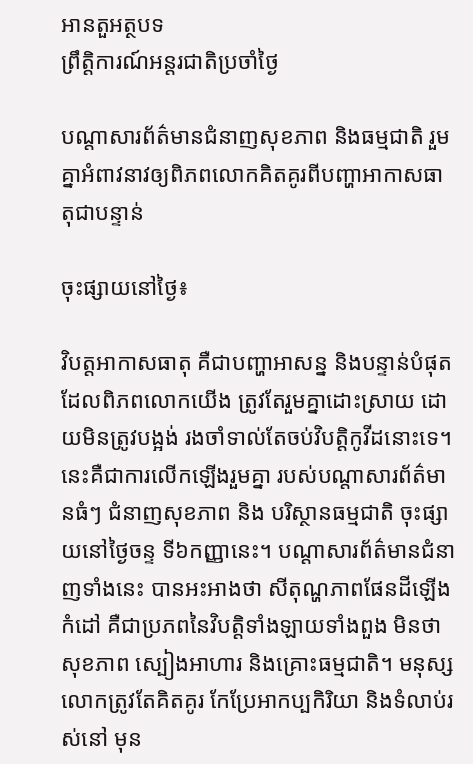អានតួអត្ថបទ
ព្រឹត្តិការណ៍អន្តរជាតិប្រចាំថ្ងៃ

បណ្តាសារព័ត៌មានជំនាញសុខភាព និងធម្មជាតិ រួមគ្នាអំពាវនាវឲ្យពិភពលោកគិតគូរពីបញ្ហាអាកាសធាតុជាបន្ទាន់

ចុះផ្សាយនៅថ្ងៃ៖

វិបត្តអាកាសធាតុ គឺជាបញ្ហាអាសន្ន និងបន្ទាន់បំផុត ដែលពិភពលោកយើង ត្រូវតែរួមគ្នាដោះស្រាយ ដោយមិនត្រូវបង្អង់ រងចាំទាល់តែចប់វិបត្តិកូវីដនោះទេ។ នេះគឺជាការលើកឡើងរួមគ្នា របស់បណ្តាសារព័ត៌មានធំៗ ជំនាញសុខភាព និង បរិស្ថានធម្មជាតិ ចុះផ្សាយនៅថ្ងៃចន្ទ ទី៦កញ្ញានេះ។ បណ្តាសារព័ត៌មានជំនាញទាំងនេះ បានអះអាងថា សីតុណ្ហភាពផែនដីឡើងកំដៅ គឺជាប្រភពនៃវិបត្តិទាំងឡាយទាំងពួង មិនថាសុខភាព ស្បៀងអាហារ និងគ្រោះធម្មជាតិ។ មនុស្សលោកត្រូវតែគិតគូរ កែប្រែអាកប្បកិរិយា និងទំលាប់រស់នៅ មុន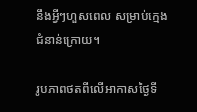នឹងអ្វីៗហួសពេល សម្រាប់ក្មេងជំនាន់ក្រោយ។

រូបភាពថតពីលើអាកាសថ្ងៃទី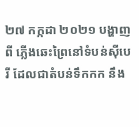២៧ កក្កដា ២០២១ បង្ហាញពី ភ្លើងឆេះព្រៃនៅទំបន់ស៊ីបេរី ដែលជាតំបន់ទឹកកក នឹង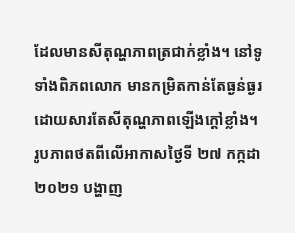ដែលមានសីតុណ្ហភាពត្រជាក់ខ្លាំង។ នៅទូទាំងពិភពលោក មានកម្រិតកាន់តែធ្ងន់ធ្ងរ ដោយសារតែសីតុណ្ហភាពឡើងក្តៅខ្លាំង។
រូបភាពថតពីលើអាកាសថ្ងៃទី ២៧ កក្កដា ២០២១ បង្ហាញ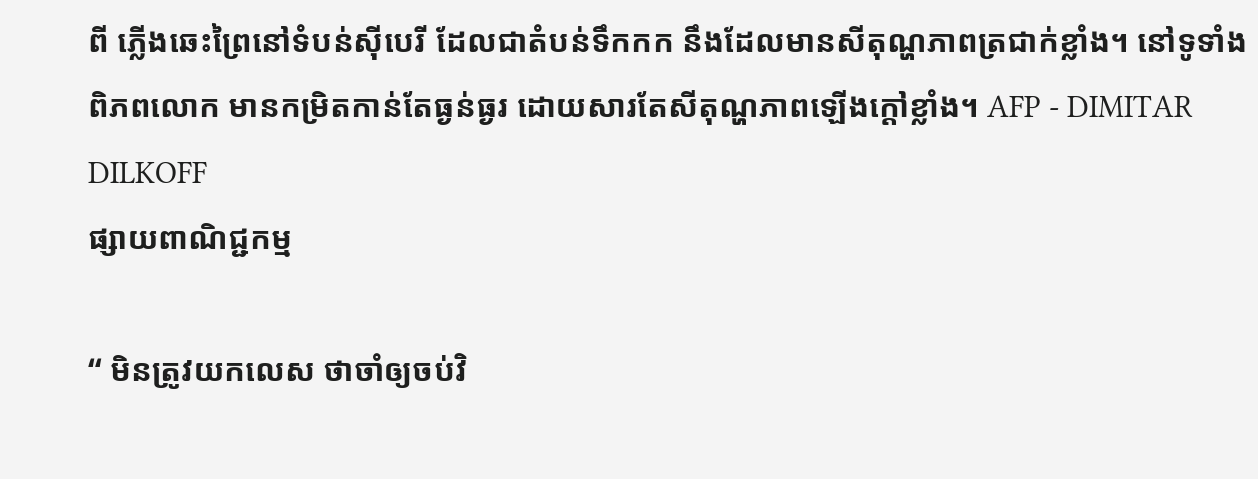ពី ភ្លើងឆេះព្រៃនៅទំបន់ស៊ីបេរី ដែលជាតំបន់ទឹកកក នឹងដែលមានសីតុណ្ហភាពត្រជាក់ខ្លាំង។ នៅទូទាំងពិភពលោក មានកម្រិតកាន់តែធ្ងន់ធ្ងរ ដោយសារតែសីតុណ្ហភាពឡើងក្តៅខ្លាំង។ AFP - DIMITAR DILKOFF
ផ្សាយពាណិជ្ជកម្ម

“ មិនត្រូវយកលេស ថាចាំឲ្យចប់វិ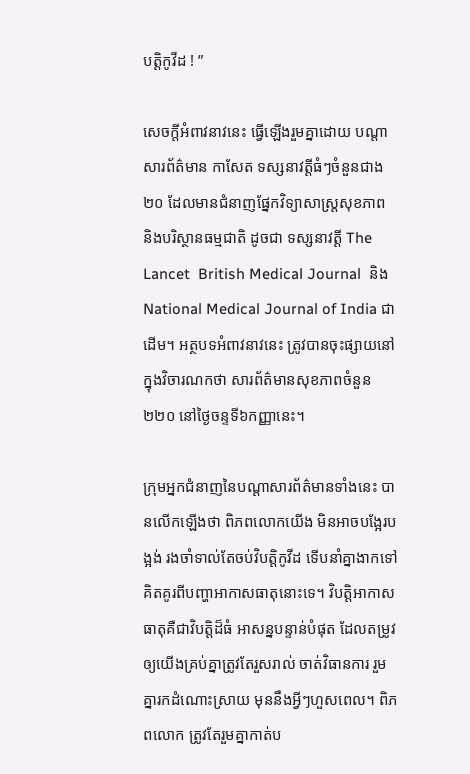បត្តិកូវីដ ! ”

សេចក្តីអំពាវនាវនេះ ធ្វើឡើងរួមគ្នាដោយ បណ្តាសារព័ត៌មាន កាសែត ទស្សនាវត្តីធំៗចំនួនជាង២០ ដែលមានជំនាញផ្នែកវិទ្យាសាស្ត្រសុខភាព និងបរិស្ថានធម្មជាតិ ដូចជា ទស្សនាវត្តី The Lancet  British Medical Journal  និង National Medical Journal of India ជាដើម។ អត្ថបទអំពាវនាវនេះ ត្រូវបានចុះផ្សាយនៅក្នុងវិចារណកថា សារព័ត៌មានសុខភាពចំនួន២២០ នៅថ្ងៃចន្ទទី៦កញ្ញានេះ។

ក្រុមអ្នកជំនាញនៃបណ្តាសារព័ត៌មានទាំងនេះ បានលើកឡើងថា ពិភពលោកយើង មិនអាចបង្អែរបង្អង់ រងចាំទាល់តែចប់វិបត្តិកូវីដ ទើបនាំគ្នាងាកទៅគិតគូរពីបញ្ហាអាកាសធាតុនោះទេ។ វិបត្តិអាកាសធាតុគឺជាវិបត្តិដ៏ធំ អាសន្នបន្ទាន់បំផុត ដែលតម្រូវឲ្យយើងគ្រប់គ្នាត្រូវតែរួសរាល់ ចាត់វិធានការ រួមគ្នារកដំណោះស្រាយ មុននឹងអ្វីៗហួសពេល។ ពិភពលោក ត្រូវតែរួមគ្នាកាត់ប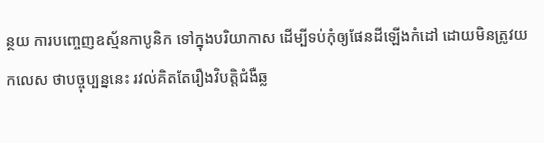ន្ថយ ការបញ្ចេញឧស្ម័នកាបូនិក ទៅក្នុងបរិយាកាស ដើម្បីទប់កុំឲ្យផែនដីឡើងកំដៅ ដោយមិនត្រូវយកលេស ថាបច្ចុប្បន្ននេះ រវល់គិតតែរឿងវិបត្តិជំងឺឆ្ល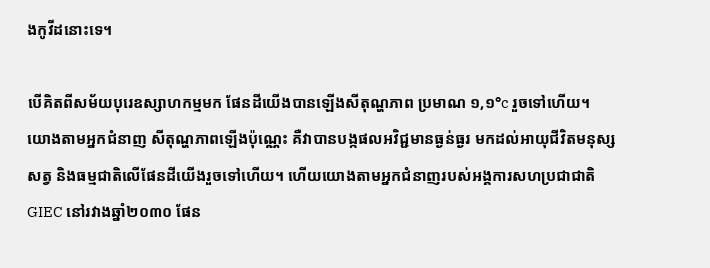ងកូវីដនោះទេ។

បើគិតពីសម័យបុរេឧស្សាហកម្មមក ផែនដីយើងបានឡើងសីតុណ្ហភាព ប្រមាណ ១,១°c រួចទៅហើយ។ យោងតាមអ្នកជំនាញ សីតុណ្ហភាពឡើងប៉ុណ្ណេះ គឺវាបានបង្កផលអវិជ្ជមានធ្ងន់ធ្ងរ មកដល់អាយុជីវិតមនុស្ស សត្វ និងធម្មជាតិលើផែនដីយើងរួចទៅហើយ។ ហើយយោងតាមអ្នកជំនាញរបស់អង្គការសហប្រជាជាតិ GIEC នៅរវាងឆ្នាំ២០៣០ ផែន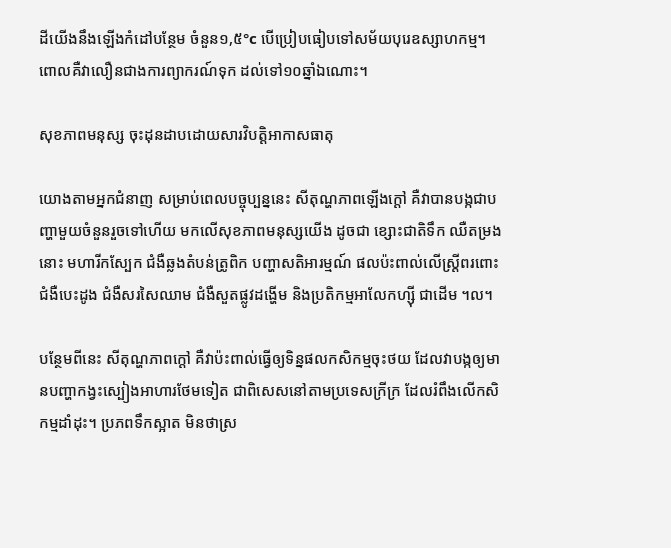ដីយើងនឹងឡើងកំដៅបន្ថែម ចំនួន១,៥°c បើប្រៀបធៀបទៅសម័យបុរេឧស្សាហកម្ម។ ពោលគឺវាលឿនជាងការព្យាករណ៍ទុក ដល់ទៅ១០ឆ្នាំឯណោះ។

សុខភាពមនុស្ស ចុះដុនដាបដោយសារវិបត្តិអាកាសធាតុ

យោងតាមអ្នកជំនាញ សម្រាប់ពេលបច្ចុប្បន្ននេះ សីតុណ្ហភាពឡើងក្តៅ គឺវាបានបង្កជាបញ្ហាមួយចំនួនរួចទៅហើយ មកលើសុខភាពមនុស្សយើង ដូចជា ខ្សោះជាតិទឹក ឈឺតម្រងនោះ មហារីកស្បែក ជំងឺឆ្លងតំបន់ត្រូពិក បញ្ហាសតិអារម្មណ៍ ផលប៉ះពាល់លើស្ត្រីពរពោះ ជំងឺបេះដូង ជំងឺសរសៃឈាម ជំងឺសួតផ្លូវដង្ហើម និងប្រតិកម្មអាលែកហ្ស៊ី ជាដើម ។ល។

បន្ថែមពីនេះ សីតុណ្ហភាពក្តៅ គឺវាប៉ះពាល់ធ្វើឲ្យទិន្នផលកសិកម្មចុះថយ ដែលវាបង្កឲ្យមានបញ្ហាកង្វះស្បៀងអាហារថែមទៀត ជាពិសេសនៅតាមប្រទេសក្រីក្រ ដែលរំពឹងលើកសិកម្មដាំដុះ។ ប្រភពទឹកស្អាត មិនថាស្រ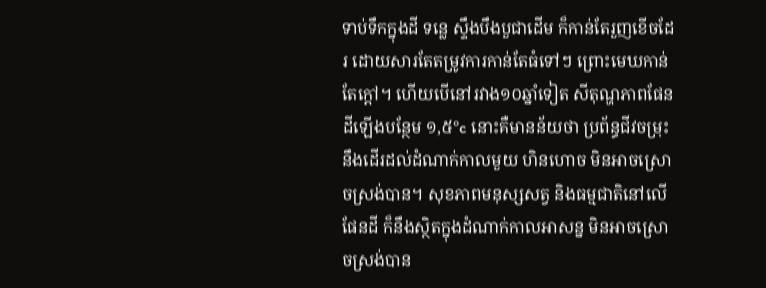ទាប់ទឹកក្នុងដី ទន្លេ ស្ទឹងបឹងបួជាដើម ក៏កាន់តែរួញខើចដែរ ដោយសារតែតម្រូវការកាន់តែធំទៅៗ ព្រោះមេឃកាន់តែក្តៅ។ ហើយបើនៅរវាង១០ឆ្នាំទៀត សីតុណ្ហភាពផែនដីឡើងបន្ថែម ១,៥°c នោះគឺមានន័យថា ប្រព័ន្ធជីវចម្រុះ នឹងដើរដល់ដំណាក់កាលមួយ ហិនហោច មិនអាចស្រោចស្រង់បាន។ សុខភាពមនុស្សសត្វ និងធម្មជាតិនៅលើផែនដី ក៏នឹងស្ថិតក្នុងដំណាក់កាលអាសន្ន មិនអាចស្រោចស្រង់បាន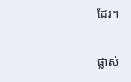ដែរ។

ផ្លាស់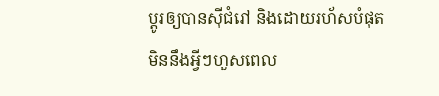ប្តូរឲ្យបានស៊ីជំរៅ និងដោយរហ័សបំផុត មិននឹងអ្វីៗហួសពេល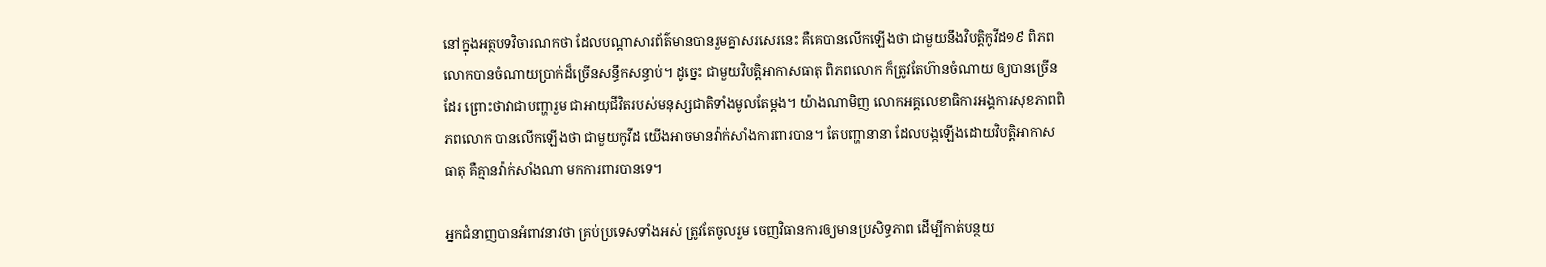នៅក្នុងអត្ថបទវិចារណកថា ដែលបណ្តាសារព័ត៌មានបានរួមគ្នាសរសេរនេះ គឺគេបានលើកឡើងថា ជាមួយនឹងវិបត្តិកូវីដ១៩ ពិភពលោកបានចំណាយប្រាក់ដ៏ច្រើនសន្ធឹកសន្ធាប់។ ដូច្នេះ ជាមួយវិបត្តិអាកាសធាតុ ពិភពលោក ក៏ត្រូវតែហ៊ានចំណាយ ឲ្យបានច្រើនដែរ ព្រោះថាវាជាបញ្ហារួម ជាអាយុជីវិតរបស់មនុស្សជាតិទាំងមូលតែម្តង។ យ៉ាងណាមិញ លោកអគ្គលេខាធិការអង្គការសុខភាពពិភពលោក បានលើកឡើងថា ជាមួយកូវីដ យើងអាចមានវ៉ាក់សាំងការពារបាន។ តែបញ្ហានានា ដែលបង្កឡើងដោយវិបត្តិអាកាសធាតុ គឺគ្មានវ៉ាក់សាំងណា មកការពារបានទេ។

អ្នកជំនាញបានអំពាវនាវថា គ្រប់ប្រទេសទាំងអស់ ត្រូវតែចូលរួម ចេញវិធានការឲ្យមានប្រសិទ្ធភាព ដើម្បីកាត់បន្ថយ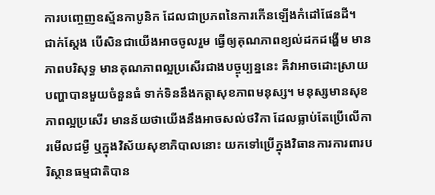ការបញ្ចេញឧស្ម័នកាបូនិក ដែលជាប្រភពនៃការកើនឡើងកំដៅផែនដី។ ជាក់ស្តែង បើសិនជាយើងអាចចូលរួម ធ្វើឲ្យគុណភាពខ្យល់ដកដង្ហើម មានភាពបរិសុទ្ធ មានគុណភាពល្អប្រសើរជាងបច្ចុប្បន្ននេះ គឺវាអាចដោះស្រាយបញ្ហាបានមួយចំនួនធំ ទាក់ទិននឹងកត្តាសុខភាពមនុស្ស។ មនុស្សមានសុខភាពល្អប្រសើរ មានន័យថាយើងនឹងអាចសល់ថវិកា ដែលធ្លាប់តែប្រើលើការមើលជម្ងឺ ឬក្នុងវិស័យសុខាភិបាលនោះ យកទៅប្រើក្នុងវិធានការការពារបរិស្ថានធម្មជាតិបាន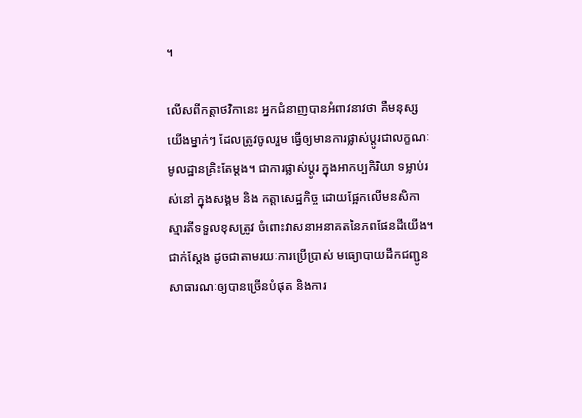។

លើសពីកត្តាថវិកានេះ អ្នកជំនាញបានអំពាវនាវថា គឺមនុស្សយើងម្នាក់ៗ ដែលត្រូវចូលរួម ធ្វើឲ្យមានការផ្លាស់ប្តូរជាលក្ខណៈមូលដ្ឋានគ្រិះតែម្តង។ ជាការផ្លាស់ប្តូរ ក្នុងអាកប្បកិរិយា ទម្លាប់រស់នៅ ក្នុងសង្គម និង កត្តាសេដ្ឋកិច្ច ដោយផ្អែកលើមនសិកា ស្មារតីទទួលខុសត្រូវ ចំពោះវាសនាអនាគតនៃភពផែនដីយើង។ ជាក់ស្តែង ដូចជាតាមរយៈការប្រើប្រាស់ មធ្យោបាយដឹកជញ្ជូនសាធារណៈឲ្យបានច្រើនបំផុត និងការ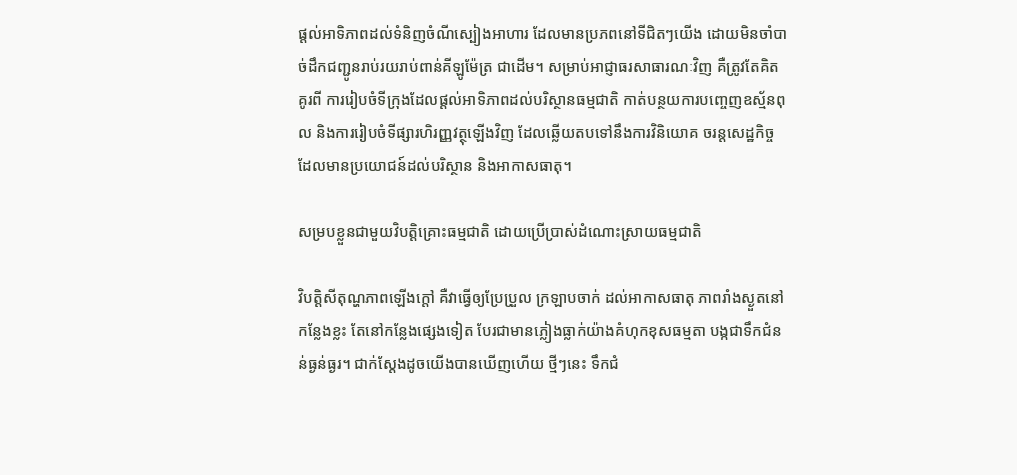ផ្តល់អាទិភាពដល់ទំនិញចំណីស្បៀងអាហារ ដែលមានប្រភពនៅទីជិតៗយើង ដោយមិនចាំបាច់ដឹកជញ្ជូនរាប់រយរាប់ពាន់គីឡូម៉ែត្រ ជាដើម។ សម្រាប់អាជ្ញាធរសាធារណៈវិញ គឺត្រូវតែគិតគូរពី ការរៀបចំទីក្រុងដែលផ្តល់អាទិភាពដល់បរិស្ថានធម្មជាតិ កាត់បន្ថយការបញ្ចេញឧស្ម័នពុល និងការរៀបចំទីផ្សារហិរញ្ញវត្ថុឡើងវិញ ដែលឆ្លើយតបទៅនឹងការវិនិយោគ ចរន្តសេដ្ឋកិច្ចដែលមានប្រយោជន៍ដល់បរិស្ថាន និងអាកាសធាតុ។

សម្របខ្លួនជាមួយវិបត្តិគ្រោះធម្មជាតិ ដោយប្រើប្រាស់ដំណោះស្រាយធម្មជាតិ

វិបត្តិសីតុណ្ហភាពឡើងក្តៅ គឺវាធ្វើឲ្យប្រែប្រួល ក្រឡាបចាក់ ដល់អាកាសធាតុ ភាពរាំងស្ងួតនៅកន្លែងខ្លះ តែនៅកន្លែងផ្សេងទៀត បែរជាមានភ្លៀងធ្លាក់យ៉ាងគំហុកខុសធម្មតា បង្កជាទឹកជំនន់ធ្ងន់ធ្ងរ។ ជាក់ស្តែងដូចយើងបានឃើញហើយ ថ្មីៗនេះ ទឹកជំ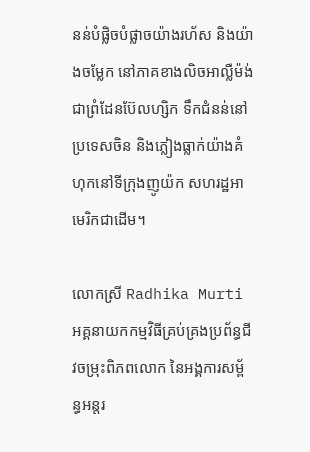នន់បំផ្លិចបំផ្លាចយ៉ាងរហ័ស និងយ៉ាងចម្លែក នៅភាគខាងលិចអាល្លឺម៉ង់ ជាព្រំដែនប៊ែលហ្សិក ទឹកជំនន់នៅប្រទេសចិន និងភ្លៀងធ្លាក់យ៉ាងគំហុកនៅទីក្រុងញូយ៉ក សហរដ្ឋអាមេរិកជាដើម។

លោកស្រី Radhika Murti អគ្គនាយកកម្មវិធីគ្រប់គ្រងប្រព័ន្ធជីវចម្រុះពិភពលោក នៃអង្គការសម្ព័ន្ធអន្តរ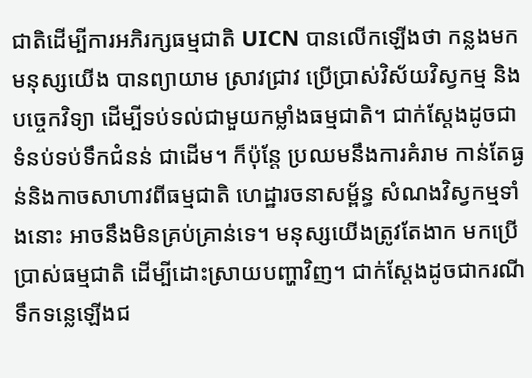ជាតិដើម្បីការអភិរក្សធម្មជាតិ UICN បានលើកឡើងថា កន្លងមកមនុស្សយើង បានព្យាយាម ស្រាវជ្រាវ ប្រើប្រាស់វិស័យវិស្វកម្ម និងបច្ចេកវិទ្យា ដើម្បីទប់ទល់ជាមួយកម្លាំងធម្មជាតិ។ ជាក់ស្តែងដូចជាទំនប់ទប់ទឹកជំនន់ ជាដើម។ ក៏ប៉ុន្តែ ប្រឈមនឹងការគំរាម កាន់តែធ្ងន់និងកាចសាហាវពីធម្មជាតិ ហេដ្ឋារចនាសម្ព័ន្ធ សំណងវិស្វកម្មទាំងនោះ អាចនឹងមិនគ្រប់គ្រាន់ទេ។ មនុស្សយើងត្រូវតែងាក មកប្រើប្រាស់ធម្មជាតិ ដើម្បីដោះស្រាយបញ្ហាវិញ។ ជាក់ស្តែងដូចជាករណីទឹកទន្លេឡើងជ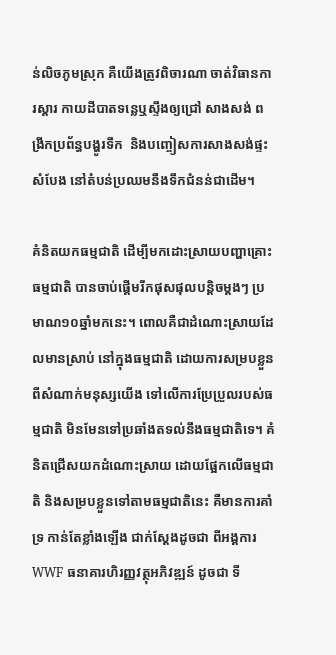ន់លិចភូមស្រុក គឺយើងត្រូវពិចារណា ចាត់វិធានការស្តារ កាយដីបាតទន្លេឬស្ទឹងឲ្យជ្រៅ សាងសង់ ពង្រីកប្រព័ន្ធបង្ហូរទឹក  និងបញ្ចៀសការសាងសង់ផ្ទះសំបែង នៅតំបន់ប្រឈមនឹងទឹកជំនន់ជាដើម។

គំនិតយកធម្មជាតិ ដើម្បីមកដោះស្រាយបញ្ហាគ្រោះធម្មជាតិ បានចាប់ផ្តើមរីកផុសផុលបន្តិចម្តងៗ ប្រមាណ១០ឆ្នាំមកនេះ។ ពោលគឺជាដំណោះស្រាយដែលមានស្រាប់ នៅក្នុងធម្មជាតិ ដោយការសម្របខ្លួនពីសំណាក់មនុស្សយើង ទៅលើការប្រែប្រួលរបស់ធម្មជាតិ មិនមែនទៅប្រឆាំងតទល់នឹងធម្មជាតិទេ។ គំនិតជ្រើសយកដំណោះស្រាយ ដោយផ្អែកលើធម្មជាតិ និងសម្របខ្លួនទៅតាមធម្មជាតិនេះ គឺមានការគាំទ្រ កាន់តែខ្លាំងឡើង ជាក់ស្តែងដូចជា ពីអង្គការ WWF ធនាគារហិរញ្ញវត្ថុអភិវឌ្ឍន៍ ដូចជា ទី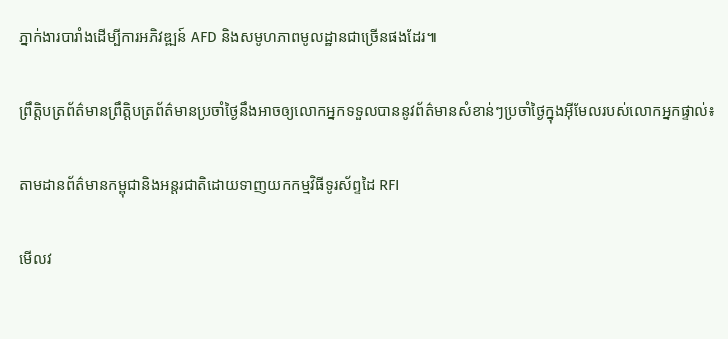ភ្នាក់ងារបារាំងដើម្បីការអភិវឌ្ឍន៍ AFD និងសមូហភាពមូលដ្ឋានជាច្រើនផងដែរ៕

ព្រឹត្តិបត្រព័ត៌មានព្រឹត្តិបត្រព័ត៌មានប្រចាំថ្ងៃនឹងអាចឲ្យលោកអ្នកទទួលបាននូវព័ត៌មានសំខាន់ៗប្រចាំថ្ងៃក្នុងអ៊ីមែលរបស់លោកអ្នកផ្ទាល់៖

តាមដានព័ត៌មានកម្ពុជានិងអន្តរជាតិដោយទាញយកកម្មវិធីទូរស័ព្ទដៃ RFI

មើលវ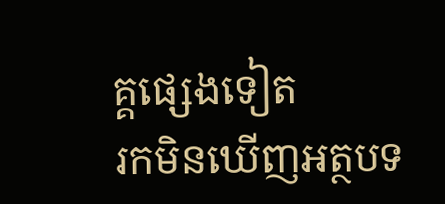គ្គផ្សេងទៀត
រកមិនឃើញអត្ថបទ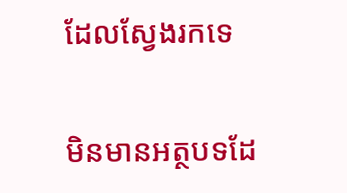ដែលស្វែងរកទេ

មិនមានអត្ថបទដែ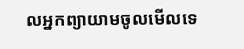លអ្នកព្យាយាមចូលមើលទេ